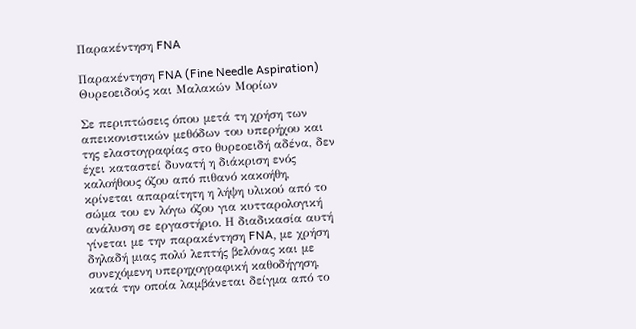Παρακέντηση FNA

Παρακέντηση FNA (Fine Needle Aspiration) Θυρεοειδούς και Μαλακών Μορίων

Σε περιπτώσεις όπου μετά τη χρήση των απεικονιστικών μεθόδων του υπερήχου και της ελαστογραφίας στο θυρεοειδή αδένα, δεν έχει καταστεί δυνατή η διάκριση ενός καλοήθους όζου από πιθανό κακοήθη, κρίνεται απαραίτητη η λήψη υλικού από το σώμα του εν λόγω όζου για κυτταρολογική ανάλυση σε εργαστήριο. Η διαδικασία αυτή γίνεται με την παρακέντηση FNA, με χρήση δηλαδή μιας πολύ λεπτής βελόνας και με συνεχόμενη υπερηχογραφική καθοδήγηση, κατά την οποία λαμβάνεται δείγμα από το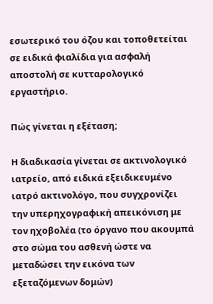εσωτερικό του όζου και τοποθετείται σε ειδικά φιαλίδια για ασφαλή αποστολή σε κυτταρολογικό εργαστήριο.

Πώς γίνεται η εξέταση;

Η διαδικασία γίνεται σε ακτινολογικό ιατρείο, από ειδικά εξειδικευμένο ιατρό ακτινολόγο, που συγχρονίζει την υπερηχογραφική απεικόνιση με τον ηχοβολέα (το όργανο που ακουμπά στο σώμα του ασθενή ώστε να μεταδώσει την εικόνα των εξεταζόμενων δομών)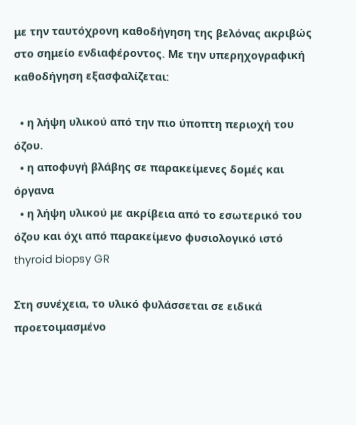με την ταυτόχρονη καθοδήγηση της βελόνας ακριβώς στο σημείο ενδιαφέροντος. Με την υπερηχογραφική καθοδήγηση εξασφαλίζεται:

  • η λήψη υλικού από την πιο ύποπτη περιοχή του όζου.
  • η αποφυγή βλάβης σε παρακείμενες δομές και όργανα
  • η λήψη υλικού με ακρίβεια από το εσωτερικό του όζου και όχι από παρακείμενο φυσιολογικό ιστό
thyroid biopsy GR

Στη συνέχεια, το υλικό φυλάσσεται σε ειδικά προετοιμασμένο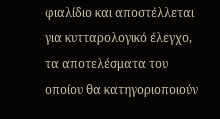φιαλίδιο και αποστέλλεται για κυτταρολογικό έλεγχο, τα αποτελέσματα του οποίου θα κατηγοριοποιούν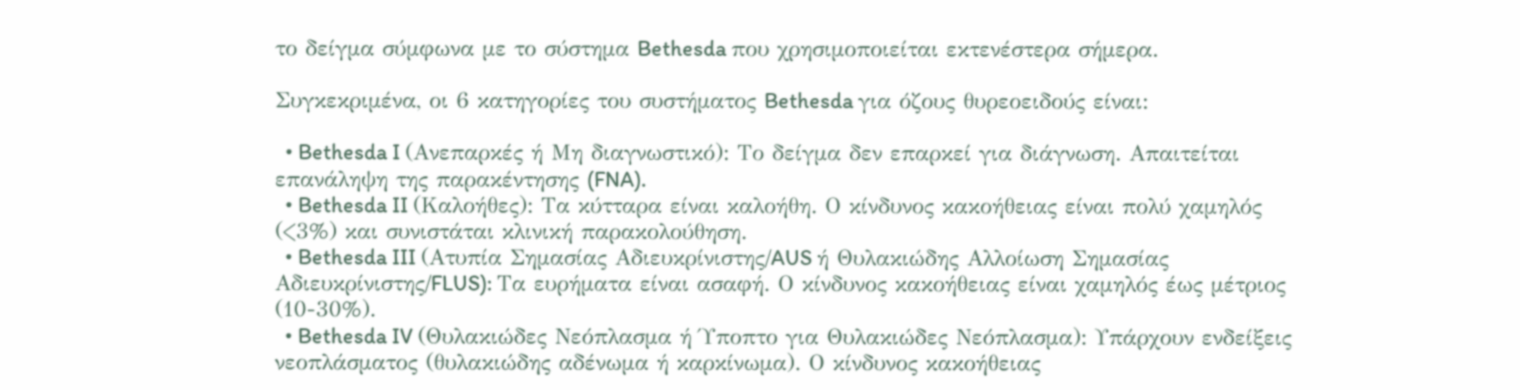το δείγμα σύμφωνα με το σύστημα Bethesda που χρησιμοποιείται εκτενέστερα σήμερα.

Συγκεκριμένα, οι 6 κατηγορίες του συστήματος Bethesda για όζους θυρεοειδούς είναι:

  • Bethesda I (Ανεπαρκές ή Μη διαγνωστικό): Το δείγμα δεν επαρκεί για διάγνωση. Απαιτείται επανάληψη της παρακέντησης (FNA).
  • Bethesda II (Καλοήθες): Τα κύτταρα είναι καλοήθη. Ο κίνδυνος κακοήθειας είναι πολύ χαμηλός (<3%) και συνιστάται κλινική παρακολούθηση.
  • Bethesda III (Ατυπία Σημασίας Αδιευκρίνιστης/AUS ή Θυλακιώδης Αλλοίωση Σημασίας Αδιευκρίνιστης/FLUS): Τα ευρήματα είναι ασαφή. Ο κίνδυνος κακοήθειας είναι χαμηλός έως μέτριος (10-30%).
  • Bethesda IV (Θυλακιώδες Νεόπλασμα ή Ύποπτο για Θυλακιώδες Νεόπλασμα): Υπάρχουν ενδείξεις νεοπλάσματος (θυλακιώδης αδένωμα ή καρκίνωμα). Ο κίνδυνος κακοήθειας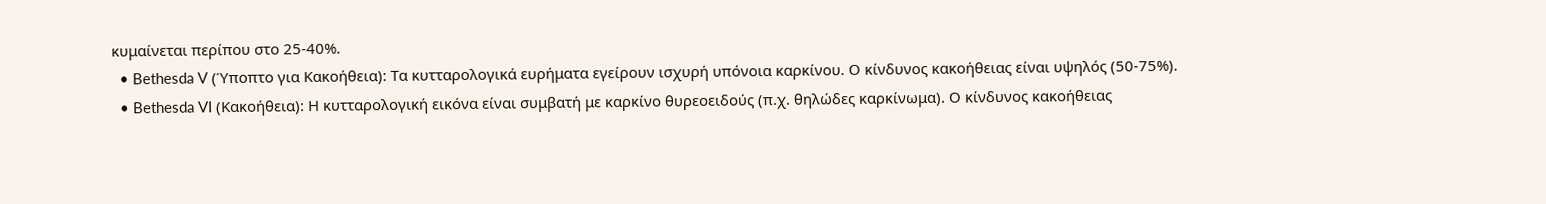κυμαίνεται περίπου στο 25-40%.
  • Bethesda V (Ύποπτο για Κακοήθεια): Τα κυτταρολογικά ευρήματα εγείρουν ισχυρή υπόνοια καρκίνου. Ο κίνδυνος κακοήθειας είναι υψηλός (50-75%).
  • Bethesda VI (Κακοήθεια): Η κυτταρολογική εικόνα είναι συμβατή με καρκίνο θυρεοειδούς (π.χ. θηλώδες καρκίνωμα). Ο κίνδυνος κακοήθειας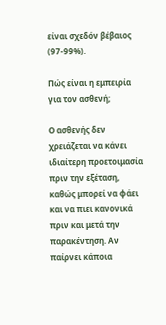είναι σχεδόν βέβαιος (97-99%).

Πώς είναι η εμπειρία για τον ασθενή;

Ο ασθενής δεν χρειάζεται να κάνει ιδιαίτερη προετοιμασία πριν την εξέταση, καθώς μπορεί να φάει και να πιει κανονικά πριν και μετά την παρακέντηση. Αν παίρνει κάποια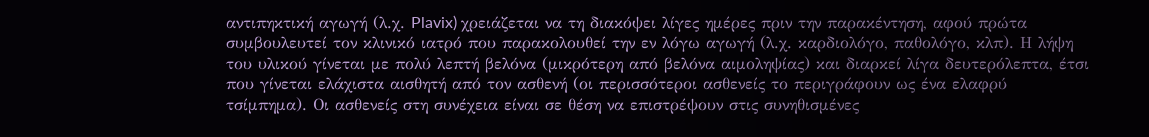αντιπηκτική αγωγή (λ.χ. Plavix) χρειάζεται να τη διακόψει λίγες ημέρες πριν την παρακέντηση, αφού πρώτα συμβουλευτεί τον κλινικό ιατρό που παρακολουθεί την εν λόγω αγωγή (λ.χ. καρδιολόγο, παθολόγο, κλπ). Η λήψη του υλικού γίνεται με πολύ λεπτή βελόνα (μικρότερη από βελόνα αιμοληψίας) και διαρκεί λίγα δευτερόλεπτα, έτσι που γίνεται ελάχιστα αισθητή από τον ασθενή (οι περισσότεροι ασθενείς το περιγράφουν ως ένα ελαφρύ τσίμπημα). Οι ασθενείς στη συνέχεια είναι σε θέση να επιστρέψουν στις συνηθισμένες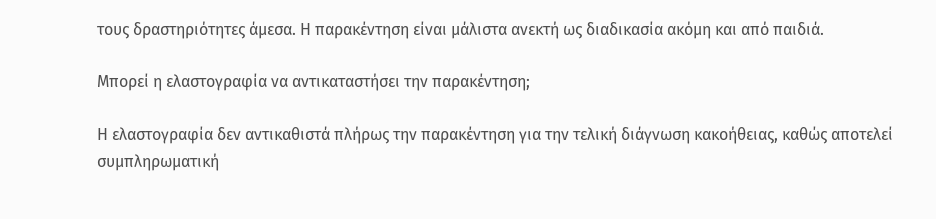τους δραστηριότητες άμεσα. Η παρακέντηση είναι μάλιστα ανεκτή ως διαδικασία ακόμη και από παιδιά.

Μπορεί η ελαστογραφία να αντικαταστήσει την παρακέντηση;

Η ελαστογραφία δεν αντικαθιστά πλήρως την παρακέντηση για την τελική διάγνωση κακοήθειας, καθώς αποτελεί συμπληρωματική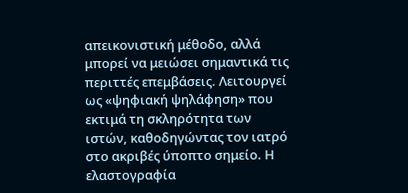απεικονιστική μέθοδο, αλλά μπορεί να μειώσει σημαντικά τις περιττές επεμβάσεις. Λειτουργεί ως «ψηφιακή ψηλάφηση» που εκτιμά τη σκληρότητα των ιστών, καθοδηγώντας τον ιατρό στο ακριβές ύποπτο σημείο. Η ελαστογραφία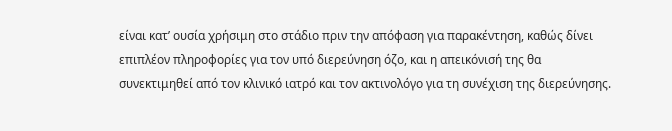είναι κατ’ ουσία χρήσιμη στο στάδιο πριν την απόφαση για παρακέντηση, καθώς δίνει επιπλέον πληροφορίες για τον υπό διερεύνηση όζο, και η απεικόνισή της θα συνεκτιμηθεί από τον κλινικό ιατρό και τον ακτινολόγο για τη συνέχιση της διερεύνησης.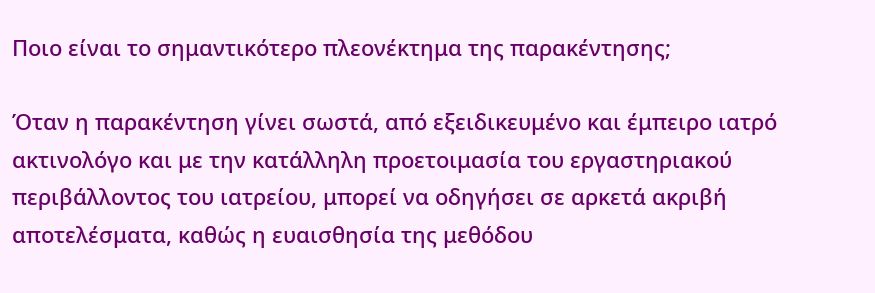Ποιο είναι το σημαντικότερο πλεονέκτημα της παρακέντησης;

Όταν η παρακέντηση γίνει σωστά, από εξειδικευμένο και έμπειρο ιατρό ακτινολόγο και με την κατάλληλη προετοιμασία του εργαστηριακού περιβάλλοντος του ιατρείου, μπορεί να οδηγήσει σε αρκετά ακριβή αποτελέσματα, καθώς η ευαισθησία της μεθόδου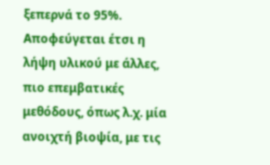ξεπερνά το 95%. Αποφεύγεται έτσι η λήψη υλικού με άλλες, πιο επεμβατικές μεθόδους, όπως λ.χ. μία ανοιχτή βιοψία, με τις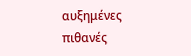αυξημένες πιθανές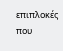επιπλοκές που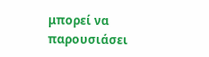μπορεί να παρουσιάσει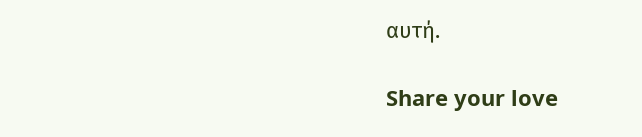αυτή.

Share your love